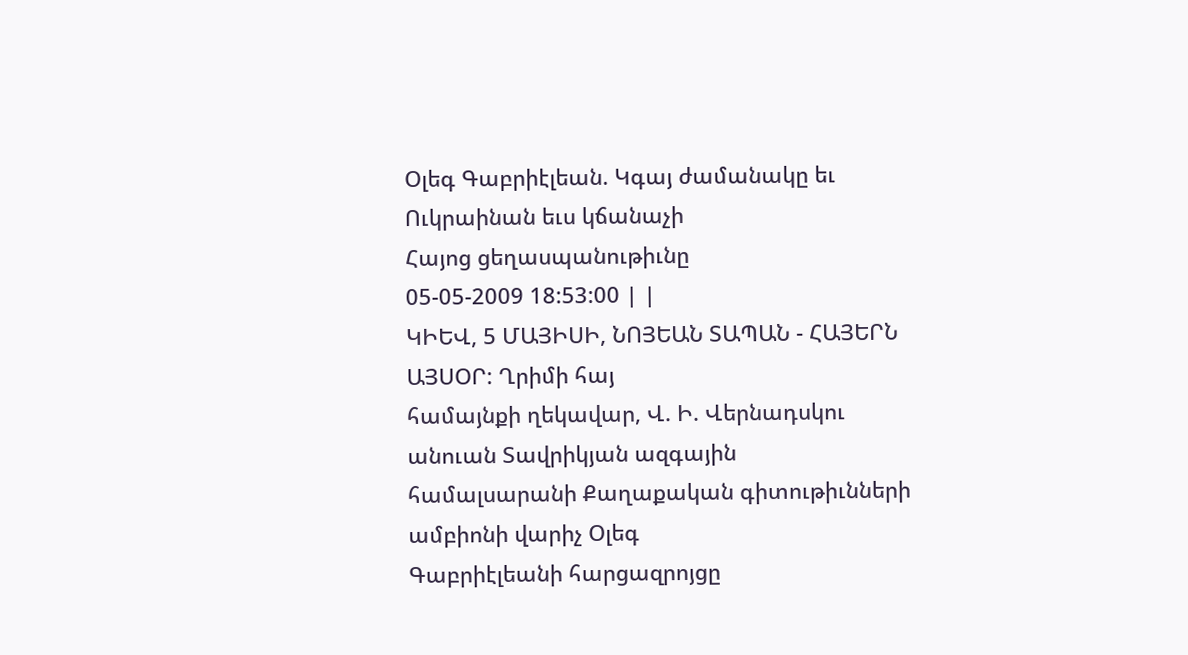Օլեգ Գաբրիէլեան. Կգայ ժամանակը եւ Ուկրաինան եւս կճանաչի
Հայոց ցեղասպանութիւնը
05-05-2009 18:53:00 | |
ԿԻԵՎ, 5 ՄԱՅԻՍԻ, ՆՈՅԵԱՆ ՏԱՊԱՆ - ՀԱՅԵՐՆ ԱՅՍՕՐ: Ղրիմի հայ
համայնքի ղեկավար, Վ. Ի. Վերնադսկու անուան Տավրիկյան ազգային
համալսարանի Քաղաքական գիտութիւնների ամբիոնի վարիչ Օլեգ
Գաբրիէլեանի հարցազրոյցը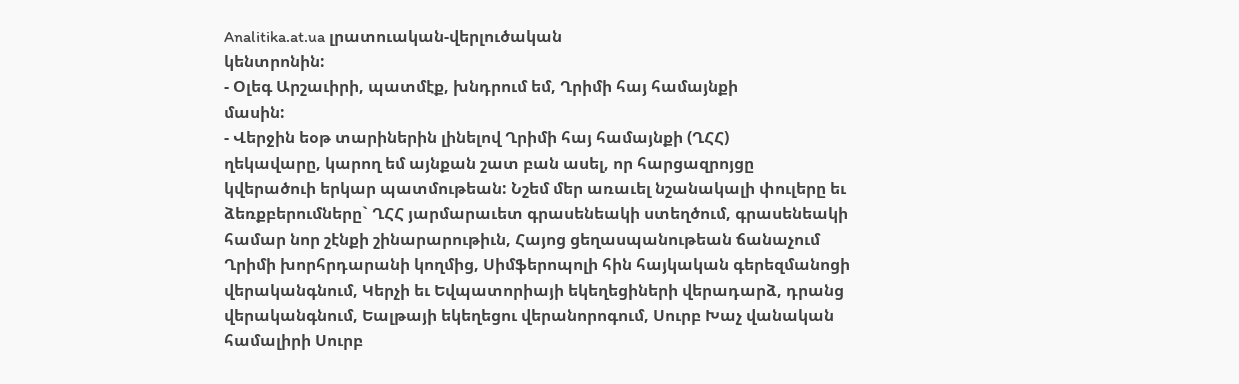Analitika.at.ua լրատուական-վերլուծական
կենտրոնին:
- Օլեգ Արշաւիրի, պատմէք, խնդրում եմ, Ղրիմի հայ համայնքի
մասին:
- Վերջին եօթ տարիներին լինելով Ղրիմի հայ համայնքի (ՂՀՀ)
ղեկավարը, կարող եմ այնքան շատ բան ասել, որ հարցազրոյցը
կվերածուի երկար պատմութեան: Նշեմ մեր առաւել նշանակալի փուլերը եւ
ձեռքբերումները` ՂՀՀ յարմարաւետ գրասենեակի ստեղծում, գրասենեակի
համար նոր շէնքի շինարարութիւն, Հայոց ցեղասպանութեան ճանաչում
Ղրիմի խորհրդարանի կողմից, Սիմֆերոպոլի հին հայկական գերեզմանոցի
վերականգնում, Կերչի եւ Եվպատորիայի եկեղեցիների վերադարձ, դրանց
վերականգնում, Եալթայի եկեղեցու վերանորոգում, Սուրբ Խաչ վանական
համալիրի Սուրբ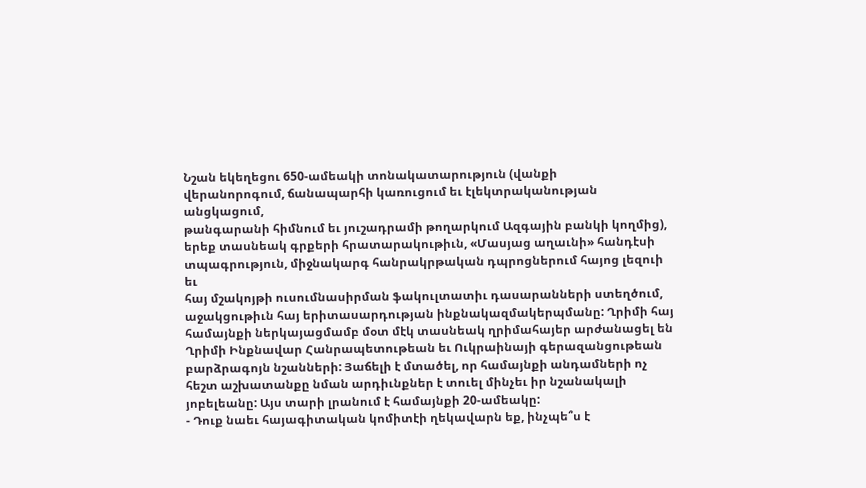Նշան եկեղեցու 650-ամեակի տոնակատարություն (վանքի
վերանորոգում, ճանապարհի կառուցում եւ էլեկտրականության անցկացում,
թանգարանի հիմնում եւ յուշադրամի թողարկում Ազգային բանկի կողմից),
երեք տասնեակ գրքերի հրատարակութիւն, «Մասյաց աղաւնի» հանդէսի
տպագրություն, միջնակարգ հանրակրթական դպրոցներում հայոց լեզուի եւ
հայ մշակոյթի ուսումնասիրման ֆակուլտատիւ դասարանների ստեղծում,
աջակցութիւն հայ երիտասարդության ինքնակազմակերպմանը: Ղրիմի հայ
համայնքի ներկայացմամբ մօտ մէկ տասնեակ ղրիմահայեր արժանացել են
Ղրիմի Ինքնավար Հանրապետութեան եւ Ուկրաինայի գերազանցութեան
բարձրագոյն նշանների: Յաճելի է մտածել, որ համայնքի անդամների ոչ
հեշտ աշխատանքը նման արդիւնքներ է տուել մինչեւ իր նշանակալի
յոբելեանը: Այս տարի լրանում է համայնքի 20-ամեակը:
- Դուք նաեւ հայագիտական կոմիտէի ղեկավարն եք, ինչպե՞ս է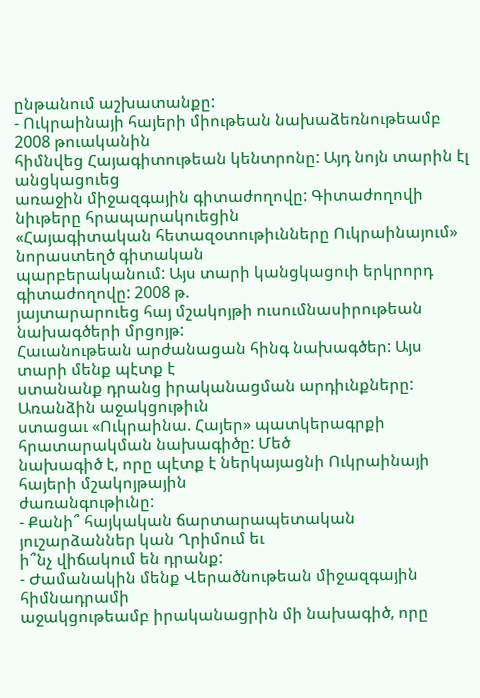ընթանում աշխատանքը:
- Ուկրաինայի հայերի միութեան նախաձեռնութեամբ 2008 թուականին
հիմնվեց Հայագիտութեան կենտրոնը: Այդ նոյն տարին էլ անցկացուեց
առաջին միջազգային գիտաժողովը: Գիտաժողովի նիւթերը հրապարակուեցին
«Հայագիտական հետազօտութիւնները Ուկրաինայում» նորաստեղծ գիտական
պարբերականում: Այս տարի կանցկացուի երկրորդ գիտաժողովը: 2008 թ.
յայտարարուեց հայ մշակոյթի ուսումնասիրութեան նախագծերի մրցոյթ:
Հաւանութեան արժանացան հինգ նախագծեր: Այս տարի մենք պէտք է
ստանանք դրանց իրականացման արդիւնքները: Առանձին աջակցութիւն
ստացաւ «Ուկրաինա. Հայեր» պատկերագրքի հրատարակման նախագիծը: Մեծ
նախագիծ է, որը պէտք է ներկայացնի Ուկրաինայի հայերի մշակոյթային
ժառանգութիւնը:
- Քանի՞ հայկական ճարտարապետական յուշարձաններ կան Ղրիմում եւ
ի՞նչ վիճակում են դրանք:
- Ժամանակին մենք Վերածնութեան միջազգային հիմնադրամի
աջակցութեամբ իրականացրին մի նախագիծ, որը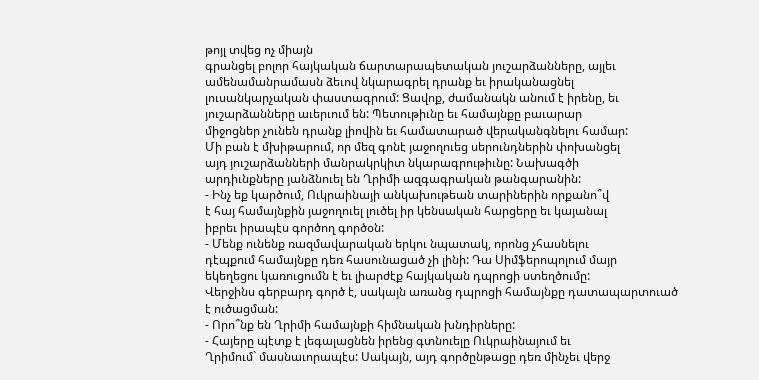թոյլ տվեց ոչ միայն
գրանցել բոլոր հայկական ճարտարապետական յուշարձանները, այլեւ
ամենամանրամասն ձեւով նկարագրել դրանք եւ իրականացնել
լուսանկարչական փաստագրում: Ցավոք, ժամանակն անում է իրենը, եւ
յուշարձանները աւերւում են: Պետութիւնը եւ համայնքը բաւարար
միջոցներ չունեն դրանք լիովին եւ համատարած վերականգնելու համար:
Մի բան է մխիթարում, որ մեզ գոնէ յաջողուեց սերունդներին փոխանցել
այդ յուշարձանների մանրակրկիտ նկարագրութիւնը: Նախագծի
արդիւնքները յանձնուել են Ղրիմի ազգագրական թանգարանին:
- Ինչ եք կարծում, Ուկրաինայի անկախութեան տարիներին որքանո՞վ
է հայ համայնքին յաջողուել լուծել իր կենսական հարցերը եւ կայանալ
իբրեւ իրապէս գործող գործօն:
- Մենք ունենք ռազմավարական երկու նպատակ, որոնց չհասնելու
դէպքում համայնքը դեռ հասունացած չի լինի: Դա Սիմֆերոպոլում մայր
եկեղեցու կառուցումն է եւ լիարժէք հայկական դպրոցի ստեղծումը:
Վերջինս գերբարդ գործ է, սակայն առանց դպրոցի համայնքը դատապարտուած
է ուծացման:
- Որո՞նք են Ղրիմի համայնքի հիմնական խնդիրները:
- Հայերը պէտք է լեգալացնեն իրենց գտնուելը Ուկրաինայում եւ
Ղրիմում` մասնաւորապէս: Սակայն, այդ գործընթացը դեռ մինչեւ վերջ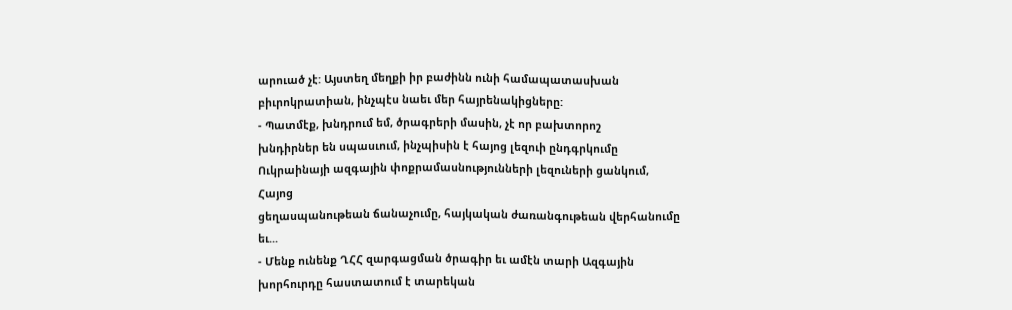արուած չէ: Այստեղ մեղքի իր բաժինն ունի համապատասխան
բիւրոկրատիան, ինչպէս նաեւ մեր հայրենակիցները:
- Պատմէք, խնդրում եմ, ծրագրերի մասին, չէ որ բախտորոշ
խնդիրներ են սպասւում, ինչպիսին է հայոց լեզուի ընդգրկումը
Ուկրաինայի ազգային փոքրամասնությունների լեզուների ցանկում, Հայոց
ցեղասպանութեան ճանաչումը, հայկական ժառանգութեան վերհանումը եւ...
- Մենք ունենք ՂՀՀ զարգացման ծրագիր եւ ամէն տարի Ազգային
խորհուրդը հաստատում է տարեկան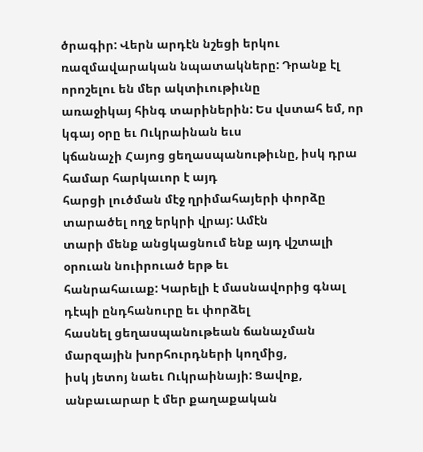ծրագիր: Վերն արդէն նշեցի երկու
ռազմավարական նպատակները: Դրանք էլ որոշելու են մեր ակտիւութիւնը
առաջիկայ հինգ տարիներին: Ես վստահ եմ, որ կգայ օրը եւ Ուկրաինան եւս
կճանաչի Հայոց ցեղասպանութիւնը, իսկ դրա համար հարկաւոր է այդ
հարցի լուծման մէջ ղրիմահայերի փորձը տարածել ողջ երկրի վրայ: Ամէն
տարի մենք անցկացնում ենք այդ վշտալի օրուան նուիրուած երթ եւ
հանրահաւաք: Կարելի է մասնավորից գնալ դէպի ընդհանուրը եւ փորձել
հասնել ցեղասպանութեան ճանաչման մարզային խորհուրդների կողմից,
իսկ յետոյ նաեւ Ուկրաինայի: Ցավոք, անբաւարար է մեր քաղաքական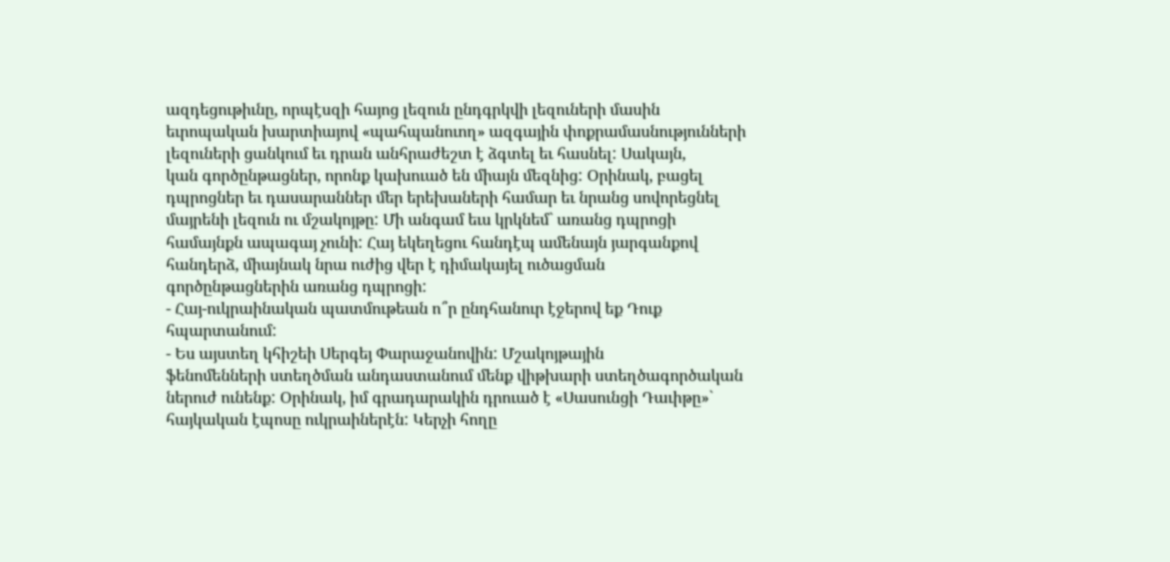ազդեցութիւնը, որպէսզի հայոց լեզուն ընդգրկվի լեզուների մասին
եւրոպական խարտիայով «պահպանուող» ազգային փոքրամասնությունների
լեզուների ցանկում եւ դրան անհրաժեշտ է ձգտել եւ հասնել: Սակայն,
կան գործընթացներ, որոնք կախուած են միայն մեզնից: Օրինակ, բացել
դպրոցներ եւ դասարաններ մեր երեխաների համար եւ նրանց սովորեցնել
մայրենի լեզուն ու մշակոյթը: Մի անգամ եւս կրկնեմ` առանց դպրոցի
համայնքն ապագայ չունի: Հայ եկեղեցու հանդէպ ամենայն յարգանքով
հանդերձ, միայնակ նրա ուժից վեր է դիմակայել ուծացման
գործընթացներին առանց դպրոցի:
- Հայ-ուկրաինական պատմութեան ո՞ր ընդհանուր էջերով եք Դուք
հպարտանում:
- Ես այստեղ կհիշեի Սերգեյ Փարաջանովին: Մշակոյթային
ֆենոմենների ստեղծման անդաստանում մենք վիթխարի ստեղծագործական
ներուժ ունենք: Օրինակ, իմ գրադարակին դրուած է «Սասունցի Դաւիթը»`
հայկական էպոսը ուկրաիներէն: Կերչի հողը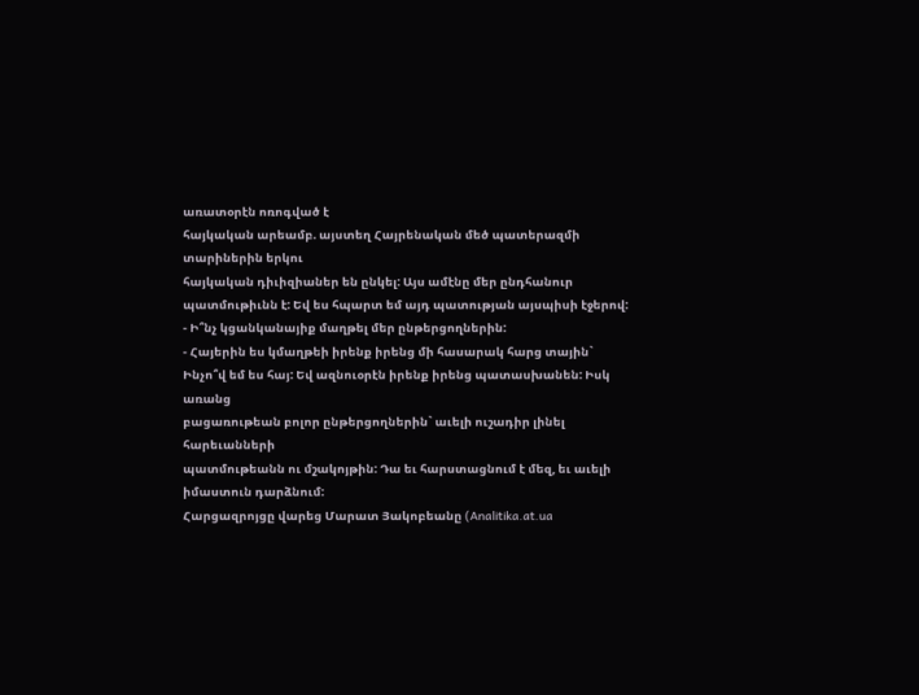առատօրէն ոռոգված է
հայկական արեամբ. այստեղ Հայրենական մեծ պատերազմի տարիներին երկու
հայկական դիւիզիաներ են ընկել: Այս ամէնը մեր ընդհանուր
պատմութիւնն է: Եվ ես հպարտ եմ այդ պատության այսպիսի էջերով:
- Ի՞նչ կցանկանայիք մաղթել մեր ընթերցողներին:
- Հայերին ես կմաղթեի իրենք իրենց մի հասարակ հարց տային`
Ինչո՞վ եմ ես հայ: Եվ ազնուօրէն իրենք իրենց պատասխանեն: Իսկ առանց
բացառութեան բոլոր ընթերցողներին` աւելի ուշադիր լինել հարեւանների
պատմութեանն ու մշակոյթին: Դա եւ հարստացնում է մեզ, եւ աւելի
իմաստուն դարձնում:
Հարցազրոյցը վարեց Մարատ Յակոբեանը (Analitika.at.ua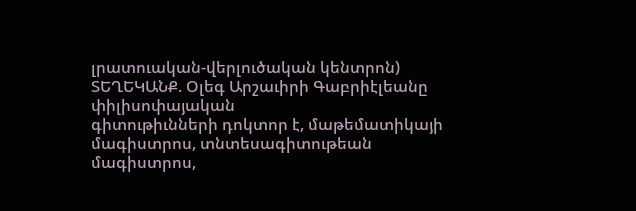լրատուական-վերլուծական կենտրոն)
ՏԵՂԵԿԱՆՔ. Օլեգ Արշաւիրի Գաբրիէլեանը փիլիսոփայական
գիտութիւնների դոկտոր է, մաթեմատիկայի մագիստրոս, տնտեսագիտութեան
մագիստրոս,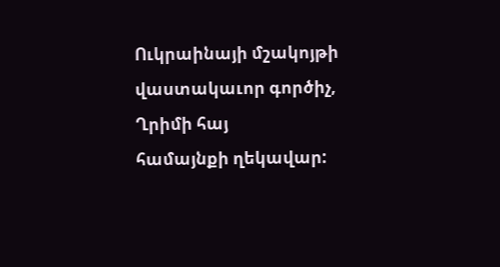Ուկրաինայի մշակոյթի վաստակաւոր գործիչ, Ղրիմի հայ
համայնքի ղեկավար: